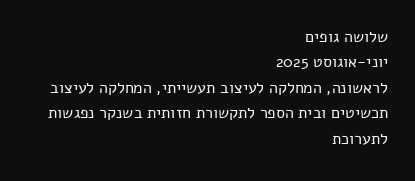שלושה גופים
יוני-אוגוסט 2025
לראשונה, המחלקה לעיצוב תעשייתי, המחלקה לעיצוב תכשיטים ובית הספר לתקשורת חזותית בשנקר נפגשות לתערוכת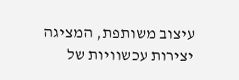עיצוב משותפת, המציגה יצירות עכשוויות של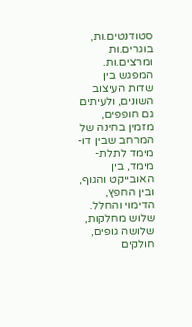סטודנטים.ות, בוגרים.ות ומרצים.ות. המפגש בין שדות העיצוב השונים, ולעיתים גם חופפים, מזמין בחינה של המרחב שבין דו-מימד לתלת-מימד, בין האובייקט והגוף, ובין החפץ, הדימוי והחלל.
שלוש מחלקות, שלושה גופים, חולקים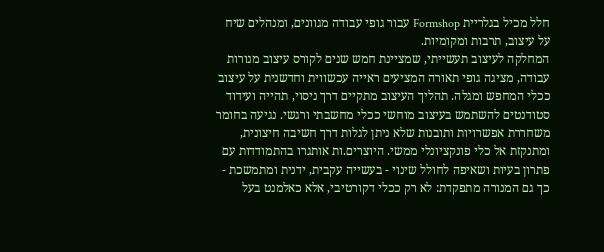חלל מכיל בגלריית Formshop עבור גופי עבודה מגוונים, ומנהלים שיח על עיצוב, תרבות ומקומיות.
המחלקה לעיצוב תעשייתי, שמציינת חמש שנים לקורס עיצוב מנורות עבודה, מציגה גופי תאורה המציעים ראייה עכשווית וחדשנית על עיצוב ככלי המחפש ומגלה. תהליך העיצוב מתקיים דרך ניסוי, תהייה ועידוד סטודנטים להשתמש בעיצוב מוחשי ככלי מחשבתי ורגשי. נגיעה בחומר משחררת אפשרויות ותובנות שלא ניתן לגלות דרך חשיבה חיצונית, ומתנקזת אל כלי פונקציונלי ממשי. היוצרים.ות אותגרו בהתמודדות עם פתרון בעיות ושאיפה לחולל שינוי - בעשייה עקבית, ידנית ומתמשכת - כך גם המנורה מתפקדת: לא רק ככלי דקורטיבי, אלא כאלמנט בעל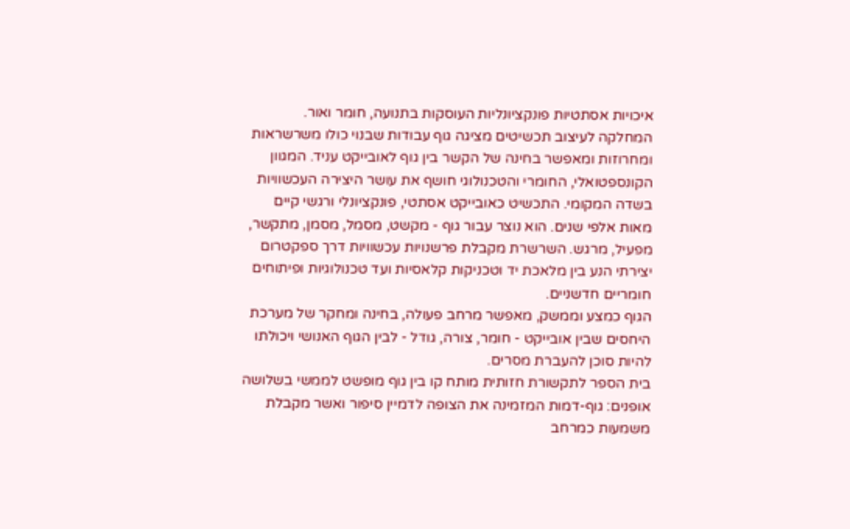איכויות אסתטיות פונקציונליות העוסקות בתנועה, חומר ואור.
המחלקה לעיצוב תכשיטים מציגה גוף עבודות שבנוי כולו משרשראות ומחרוזות ומאפשר בחינה של הקשר בין גוף לאובייקט עניד. המגוון הקונספטואלי, החומרי והטכנולוגי חושף את עושר היצירה העכשוויות בשדה המקומי. התכשיט כאובייקט אסתטי, פונקציונלי ורגשי קיים מאות אלפי שנים. הוא נוצר עבור גוף - מקשט, מסמל, מסמן, מתקשר, מפעיל, מרגש. השרשרת מקבלת פרשנויות עכשוויות דרך ספקטרום יצירתי הנע בין מלאכת יד וטכניקות קלאסיות ועד טכנולוגיות ופיתוחים חומריים חדשניים.
הגוף כמצע וממשק, מאפשר מרחב פעולה, בחינה ומחקר של מערכת היחסים שבין אובייקט - חומר, צורה, גודל - לבין הגוף האנושי ויכולתו להיות סוכן להעברת מסרים.
בית הספר לתקשורת חזותית מותח קו בין גוף מופשט לממשי בשלושה אופנים: גוף-דמות המזמינה את הצופה לדמיין סיפור ואשר מקבלת משמעות כמרחב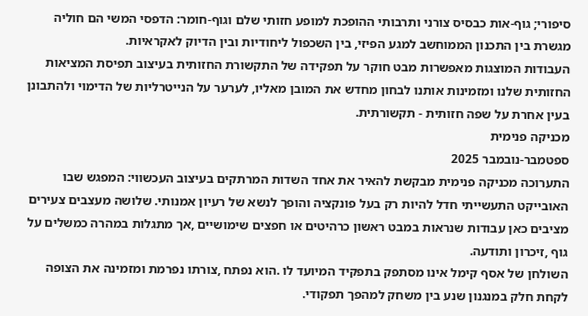סיפורי; גוף-אות כבסיס צורני ותרבותי ההופכת למופע חזותי שלם וגוף-חומר: הדפסי המשי הם חוליה מגשרת בין התכנון הממוחשב למגע הפיזי, בין השכפול ליחודיות ובין הדיוק לאקראיות.
העבודות המוצגות מאפשרות מבט חוקר על תפקידה של התקשורת החזותית בעיצוב תפיסת המציאות החזותית שלנו ומזמינות אותנו לבחון מחדש את המובן מאליו, לערער על הנייטרליות של הדימוי ולהתבונן בעין אחרת על שפה חזותית - תקשורתית.
מכניקה פנימית
ספטמבר-נובמבר 2025
התערוכה מכניקה פנימית מבקשת להאיר את אחד השדות המרתקים בעיצוב העכשווי: המפגש שבו האובייקט התעשייתי חדל להיות רק בעל פונקציה והופך לנשא של רעיון אמנותי. שלושה מעצבים צעירים מציבים כאן עבודות שנראות במבט ראשון כרהיטים או חפצים שימושיים ,אך מתגלות במהרה כמשלים על גוף ,זיכרון ותודעה.
השולחן של אסף קימל אינו מסתפק בתפקיד המיועד לו .הוא נפתח ,צורתו נפרמת ומזמינה את הצופה לקחת חלק במנגנון שנע בין משחק למהפך תפקודי.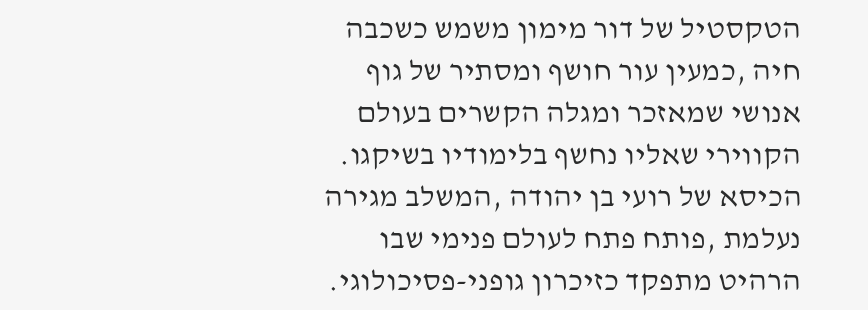הטקסטיל של דור מימון משמש כשכבה חיה ,כמעין עור חושף ומסתיר של גוף אנושי שמאזכר ומגלה הקשרים בעולם הקווירי שאליו נחשף בלימודיו בשיקגו.
הכיסא של רועי בן יהודה ,המשלב מגירה נעלמת ,פותח פתח לעולם פנימי שבו הרהיט מתפקד כזיכרון גופני-פסיכולוגי.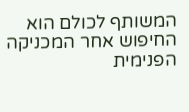המשותף לכולם הוא החיפוש אחר המכניקה הפנימית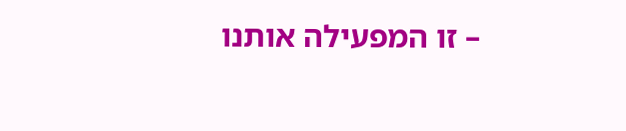– זו המפעילה אותנו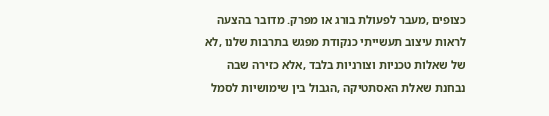כצופים ,מעבר לפעולת בורג או מפרק. מדובר בהצעה לראות עיצוב תעשייתי כנקודת מפגש בתרבות שלנו ,לא של שאלות טכניות וצורניות בלבד ,אלא כזירה שבה נבחנת שאלת האסתטיקה ,הגבול בין שימושיות לסמל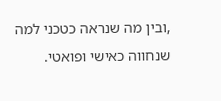,ובין מה שנראה כטכני למה שנחווה כאישי ופואטי.